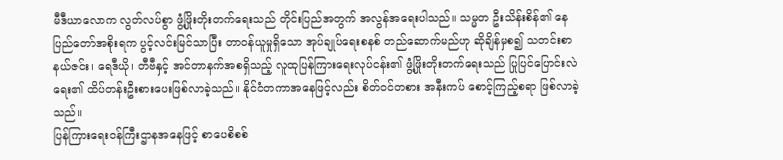မီဒီယာလောက လွတ်လပ်စွာ ဖွံ့ဖြိုးတိုးတက်ရေးသည် တိုင်းပြည်အတွက် အလွန်အရေးပါသည်။ သမ္မတ ဦးသိန်းစိန်၏ နေပြည်တော်အစိုးရက ပွင့်လင်းမြင်သာပြီး တာဝန်ယူမှုရှိသော အုပ်ချုပ်ရေးစနစ် တည်ဆောက်မည်ဟု ဆိုချိန်မှစ၍ သတင်းစာနယ်ဇင်း၊ ရေဒီယို၊ တီဗီနှင့် အင်တာနက်အစရှိသည့် လူထုပြန်ကြားရေးလုပ်ငန်း၏ ဖွံ့ဖြိုးတိုးတက်ရေးသည် ပြုပြင်ပြောင်းလဲရေး၏ ထိပ်တန်းဦးစားပေးဖြစ်လာခဲ့သည်။ နိုင်ငံတကာအနေဖြင့်လည်း စိတ်ဝင်တစား အနီးကပ် စောင့်ကြည့်စရာ ဖြစ်လာခဲ့သည်။
ပြန်ကြားရေးဝန်ကြီးဌာနအနေဖြင့် စာပေစိစစ်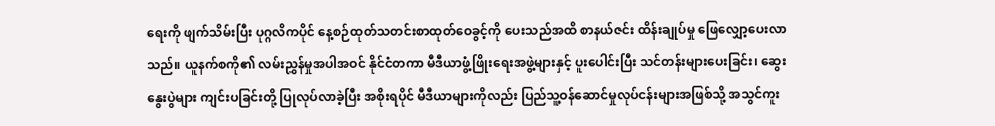ရေးကို ဖျက်သိမ်းပြီး ပုဂ္ဂလိကပိုင် နေ့စဉ်ထုတ်သတင်းစာထုတ်ဝေခွင့်ကို ပေးသည်အထိ စာနယ်ဇင်း ထိန်းချုပ်မှု ဖြေလျှော့ပေးလာသည်။ ယူနက်စကို၏ လမ်းညွှန်မှုအပါအဝင် နိုင်ငံတကာ မီဒီယာဖွံ့ဖြိုးရေးအဖွဲ့များနှင့် ပူးပေါင်းပြီး သင်တန်းများပေးခြင်း၊ ဆွေးနွေးပွဲများ ကျင်းပခြင်းတို့ ပြုလုပ်လာခဲ့ပြီး အစိုးရပိုင် မီဒီယာများကိုလည်း ပြည်သူ့ဝန်ဆောင်မှုလုပ်ငန်းများအဖြစ်သို့ အသွင်ကူး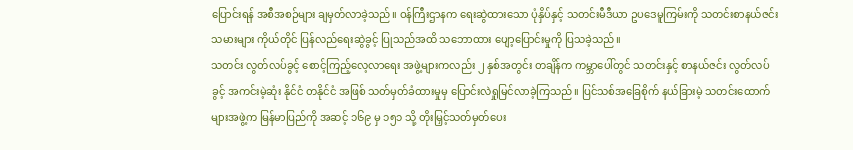ပြောင်းရန် အစီအစဉ်များ ချမှတ်လာခဲ့သည်။ ဝန်ကြီးဌာနက ရေးဆွဲထားသော ပုံနှိပ်နှင့် သတင်းမီဒီယာ ဥပဒေမူကြမ်းကို သတင်းစာနယ်ဇင်းသမားများ ကိုယ်တိုင် ပြန်လည်ရေးဆွဲခွင့် ပြုသည်အထိ သဘောထား ပျော့ပြောင်းမှုကို ပြသခဲ့သည်။
သတင်း လွတ်လပ်ခွင့် စောင့်ကြည့်လေ့လာရေး အဖွဲ့များကလည်း ၂ နှစ်အတွင်း တချိန်က ကမ္ဘာပေါ်တွင် သတင်းနှင့် စာနယ်ဇင်း လွတ်လပ်ခွင့် အကင်းမဲ့ဆုံး နိုင်ငံ တနိုင်ငံ အဖြစ် သတ်မှတ်ခံထားမှုမှ ပြောင်းလဲရှုမြင်လာခဲ့ကြသည်။ ပြင်သစ်အခြေစိုက် နယ်ခြားမဲ့ သတင်းထောက်များအဖွဲ့က မြန်မာပြည်ကို အဆင့် ၁၆၉ မှ ၁၅၁ သို့ တိုးမြှင့်သတ်မှတ်ပေး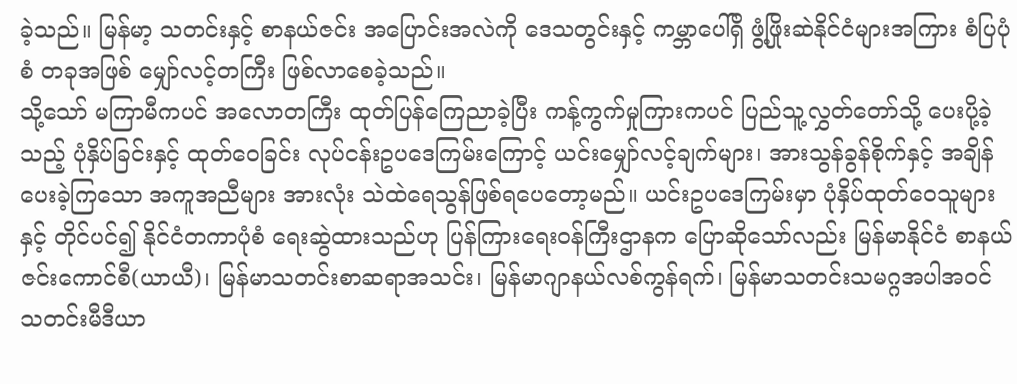ခဲ့သည်။ မြန်မာ့ သတင်းနှင့် စာနယ်ဇင်း အပြောင်းအလဲကို ဒေသတွင်းနှင့် ကမ္ဘာပေါ်ရှိ ဖွံ့ဖြိုးဆဲနိုင်ငံများအကြား စံပြပုံစံ တခုအဖြစ် မျှော်လင့်တကြီး ဖြစ်လာစေခဲ့သည်။
သို့သော် မကြာမီကပင် အလောတကြီး ထုတ်ပြန်ကြေညာခဲ့ပြီး ကန့်ကွက်မှုကြားကပင် ပြည်သူ့လွှတ်တော်သို့ ပေးပို့ခဲ့သည့် ပုံနှိပ်ခြင်းနှင့် ထုတ်ဝေခြင်း လုပ်ငန်းဥပဒေကြမ်းကြောင့် ယင်းမျှော်လင့်ချက်များ၊ အားသွန်ခွန်စိုက်နှင့် အချိန်ပေးခဲ့ကြသော အကူအညီများ အားလုံး သဲထဲရေသွန်ဖြစ်ရပေတော့မည်။ ယင်းဥပဒေကြမ်းမှာ ပုံနှိပ်ထုတ်ဝေသူများနှင့် တိုင်ပင်၍ နိုင်ငံတကာပုံစံ ရေးဆွဲထားသည်ဟု ပြန်ကြားရေးဝန်ကြီးဌာနက ပြောဆိုသော်လည်း မြန်မာနိုင်ငံ စာနယ်ဇင်းကောင်စီ(ယာယီ)၊ မြန်မာသတင်းစာဆရာအသင်း၊ မြန်မာဂျာနယ်လစ်ကွန်ရက်၊ မြန်မာသတင်းသမဂ္ဂအပါအဝင် သတင်းမီဒီယာ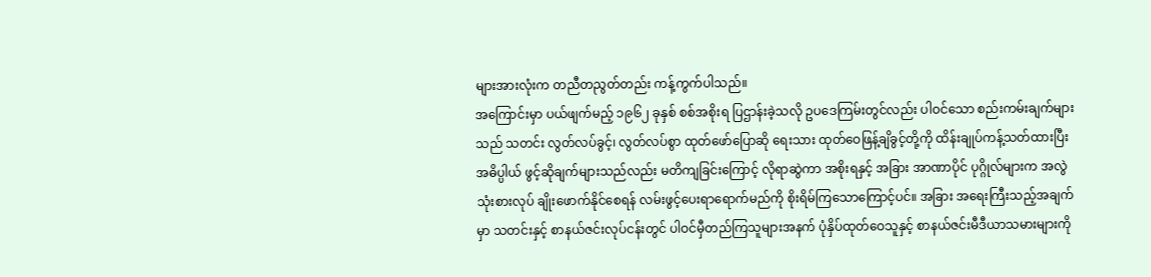များအားလုံးက တညီတညွတ်တည်း ကန့်ကွက်ပါသည်။
အကြောင်းမှာ ပယ်ဖျက်မည့် ၁၉၆၂ ခုနှစ် စစ်အစိုးရ ပြဌာန်းခဲ့သလို ဥပဒေကြမ်းတွင်လည်း ပါဝင်သော စည်းကမ်းချက်များသည် သတင်း လွတ်လပ်ခွင့်၊ လွတ်လပ်စွာ ထုတ်ဖော်ပြောဆို ရေးသား ထုတ်ဝေဖြန့်ချိခွင့်တို့ကို ထိန်းချုပ်ကန့်သတ်ထားပြီး အဓိပ္ပါယ် ဖွင့်ဆိုချက်များသည်လည်း မတိကျခြင်းကြောင့် လိုရာဆွဲကာ အစိုးရနှင့် အခြား အာဏာပိုင် ပုဂ္ဂိုလ်များက အလွဲသုံးစားလုပ် ချိုးဖောက်နိုင်စေရန် လမ်းဖွင့်ပေးရာရောက်မည်ကို စိုးရိမ်ကြသောကြောင့်ပင်။ အခြား အရေးကြီးသည့်အချက်မှာ သတင်းနှင့် စာနယ်ဇင်းလုပ်ငန်းတွင် ပါဝင်မှီတည်ကြသူများအနက် ပုံနှိပ်ထုတ်ဝေသူနှင့် စာနယ်ဇင်းမီဒီယာသမားများကို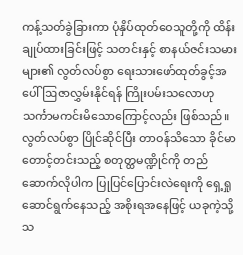ကန့်သတ်ခွဲခြားကာ ပုံနှိပ်ထုတ်ဝေသူတို့ကို ထိန်းချုပ်ထားခြင်းဖြင့် သတင်းနှင့် စာနယ်ဇင်းသမားများ၏ လွတ်လပ်စွာ ရေးသားဖော်ထုတ်ခွင့်အပေါ် ဩဇာလွှမ်းနိုင်ရန် ကြိုးပမ်းသလောဟု သင်္ကာမကင်းမိသောကြောင့်လည်း ဖြစ်သည်။
လွတ်လပ်စွာ ပြိုင်ဆိုင်ပြီး တာဝန်သိသော ခိုင်မာတောင့်တင်းသည့် စတုတ္ထမဏ္ဍိုင်ကို တည်ဆောက်လိုပါက ပြုပြင်ပြောင်းလဲရေးကို ရှေ့ရှုဆောင်ရွက်နေသည့် အစိုးရအနေဖြင့် ယခုကဲ့သို့ သ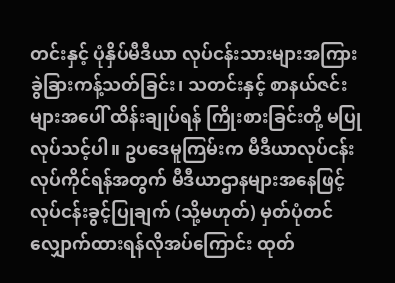တင်းနှင့် ပုံနှိပ်မီဒီယာ လုပ်ငန်းသားများအကြား ခွဲခြားကန့်သတ်ခြင်း၊ သတင်းနှင့် စာနယ်ဇင်းများအပေါ် ထိန်းချုပ်ရန် ကြိုးစားခြင်းတို့ မပြုလုပ်သင့်ပါ။ ဥပဒေမူကြမ်းက မီဒီယာလုပ်ငန်းလုပ်ကိုင်ရန်အတွက် မီဒီယာဌာနများအနေဖြင့် လုပ်ငန်းခွင့်ပြုချက် (သို့မဟုတ်) မှတ်ပုံတင်လျှောက်ထားရန်လိုအပ်ကြောင်း ထုတ်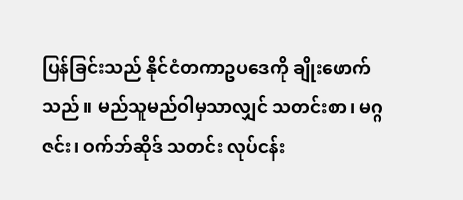ပြန်ခြင်းသည် နိုင်ငံတကာဥပဒေကို ချိုးဖောက် သည်။ မည်သူမည်ဝါမှသာလျှင် သတင်းစာ၊ မဂ္ဂဇင်း၊ ဝက်ဘ်ဆိုဒ် သတင်း လုပ်ငန်း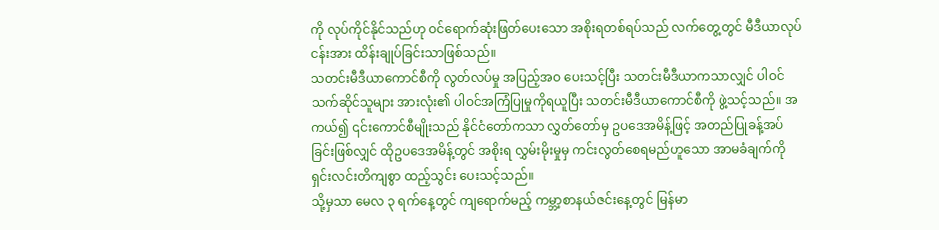ကို လုပ်ကိုင်နိုင်သည်ဟု ဝင်ရောက်ဆုံးဖြတ်ပေးသော အစိုးရတစ်ရပ်သည် လက်တွေ့တွင် မီဒီယာလုပ်ငန်းအား ထိန်းချုပ်ခြင်းသာဖြစ်သည်။
သတင်းမီဒီယာကောင်စီကို လွတ်လပ်မှု အပြည့်အဝ ပေးသင့်ပြီး သတင်းမီဒီယာကသာလျှင် ပါဝင်သက်ဆိုင်သူများ အားလုံး၏ ပါဝင်အကြံပြုမှုကိုရယူပြီး သတင်းမီဒီယာကောင်စီကို ဖွဲ့သင့်သည်။ အကယ်၍ ၎င်းကောင်စီမျိုးသည် နိုင်ငံတော်ကသာ လွှတ်တော်မှ ဥပဒေအမိန့်ဖြင့် အတည်ပြုခန့်အပ်ခြင်းဖြစ်လျှင် ထိုဥပဒေအမိန့်တွင် အစိုးရ လွှမ်းမိုးမှုမှ ကင်းလွတ်စေရမည်ဟူသော အာမခံချက်ကို ရှင်းလင်းတိကျစွာ ထည့်သွင်း ပေးသင့်သည်။
သို့မှသာ မေလ ၃ ရက်နေ့တွင် ကျရောက်မည့် ကမ္ဘာ့စာနယ်ဇင်းနေ့တွင် မြန်မာ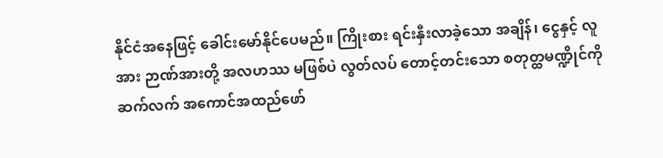နိုင်ငံအနေဖြင့် ခေါင်းမော်နိုင်ပေမည်။ ကြိုးစား ရင်းနှီးလာခဲ့သော အချိန်၊ ငွေနှင့် လူအား ဉာဏ်အားတို့ အလဟဿ မဖြစ်ပဲ လွတ်လပ် တောင့်တင်းသော စတုတ္ထမဏ္ဍိုင်ကို ဆက်လက် အကောင်အထည်ဖော်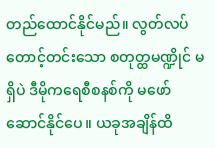တည်ထောင်နိုင်မည်။ လွတ်လပ် တောင့်တင်းသော စတုတ္ထမဏ္ဍိုင် မရှိပဲ ဒီမိုကရေစီစနစ်ကို မဖော်ဆောင်နိုင်ပေ။ ယခုအချိန်ထိ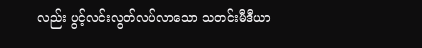လည်း ပွင့်လင်းလွတ်လပ်လာသော သတင်းမီဒီယာ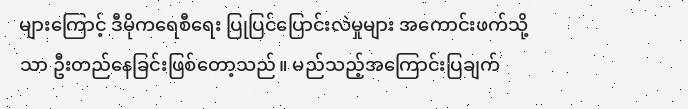များကြောင့် ဒီမိုကရေစီရေး ပြုပြင်ပြောင်းလဲမှုများ အကောင်းဖက်သို့သာ ဦးတည်နေခြင်းဖြစ်တော့သည်။ မည်သည့်အကြောင်းပြချက်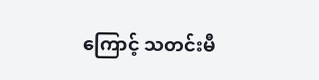ကြောင့် သတင်းမီ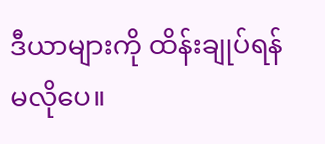ဒီယာများကို ထိန်းချုပ်ရန် မလိုပေ။